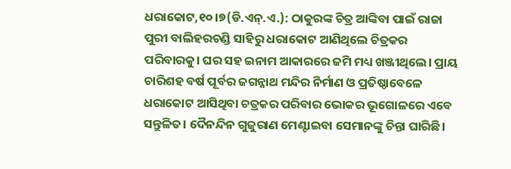ଧରାକୋଟ,୧୦।୭(ଡି.ଏନ୍.ଏ.): ଠାକୁରଙ୍କ ଚିତ୍ର ଆଙ୍କିବା ପାଇଁ ରାଜା ପୁରୀ ବାଲିହରଚଣ୍ଡି ସାହିରୁ ଧରାକୋଟ ଆଣିଥିଲେ ଚିତ୍ରକର ପରିବାରକୁ। ଘର ସହ ଇନାମ ଆକାରରେ ଜମି ମଧ୍ୟ ଖଞ୍ଜୀଥିଲେ। ପ୍ରାୟ ଚାରିଶହ ବର୍ଷ ପୂର୍ବର ଜଗନ୍ନାଥ ମନ୍ଦିର ନିର୍ମାଣ ଓ ପ୍ରତିଷ୍ଠାବେଳେ ଧରାକୋଟ ଆସିଥିବା ଚତ୍ରକର ପରିବାର ଭୋକର ଭୂଗୋଳରେ ଏବେ ସନ୍ତୁଳିତ। ଦୈନନ୍ଦିନ ଗୁଜୁରାଣ ମେଣ୍ଟାଇବା ସେମାନଙ୍କୁ ଚିନ୍ତା ଘାରିଛି।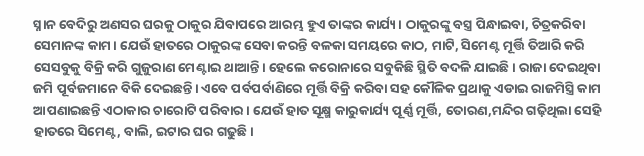ସ୍ନାନ ବେଦିରୁ ଅଣସର ଘରକୁ ଠାକୁର ଯିବାପରେ ଆରମ୍ଭ ହୁଏ ତାଙ୍କର କାର୍ଯ୍ୟ। ଠାକୁରଙ୍କୁ ବସ୍ତ୍ର ପିନ୍ଧାଇବା, ଚିତ୍ରକରିବା ସେମାନଙ୍କ କାମ। ଯେଉଁ ହାତରେ ଠାକୁରଙ୍କ ସେବା କରନ୍ତି ବଳକା ସମୟରେ କାଠ, ମାଟି, ସିମେଣ୍ଟ ମୂର୍ତ୍ତି ତିଆରି କରି ସେସବୁକୁ ବିକ୍ରି କରି ଗୁଜୁରାଣ ମେଣ୍ଟାଇ ଥାଆନ୍ତି। ହେଲେ କରୋନାରେ ସବୁକିଛି ସ୍ଥିତି ବଦଳି ଯାଇଛି। ରାଜା ଦେଇଥିବା ଜମି ପୂର୍ବଜମାନେ ବିକି ଦେଇଛନ୍ତି। ଏବେ ପର୍ବପର୍ବାଣିରେ ମୂର୍ତ୍ତି ବିକ୍ରି କରିବା ସହ କୌଳିକ ପ୍ରଥାକୁ ଏଡାଇ ରାଜମିସ୍ତ୍ରି କାମ ଆପଣାଇଛନ୍ତି ଏଠାକାର ଚାରୋଟି ପରିବାର। ଯେଉଁ ହାତ ସୂକ୍ଷ୍ମ କାରୁକାର୍ଯ୍ୟ ପୂର୍ଣ୍ଣ ମୂର୍ତ୍ତି, ତୋରଣ,ମନ୍ଦିର ଗଢ଼ିଥିଲା ସେହି ହାତରେ ସିମେଣ୍ଟ, ବାଲି, ଇଟାର ଘର ଗଢୁଛି।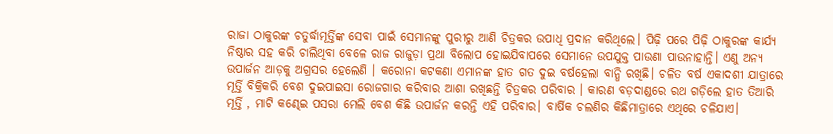ରାଜା ଠାକୁରଙ୍କ ଚତୁର୍ଦ୍ଧାମୂର୍ତ୍ତିଙ୍କ ସେବା ପାଇଁ ସେମାନଙ୍କୁ ପୁରୀରୁ ଆଣି ଚିତ୍ରକର ଉପାଧି ପ୍ରଦାନ କରିଥିଲେ। ପିଢ଼ି ପରେ ପିଢ଼ି ଠାକୁରଙ୍କ କାର୍ଯ୍ୟ ନିଷ୍ଠାର ସହ କରି ଚାଲିଥିବା ବେଳେ ରାଜ ରାଜୁଡ଼ା ପ୍ରଥା ବିଲୋପ ହୋଇଯିବାପରେ ସେମାନେ ଉପଯୁକ୍ତ ପାଉଣା ପାଉନାହାନ୍ତି। ଏଣୁ ଅନ୍ୟ ଉପାର୍ଜନ ଆଡ଼କୁ ଅଗ୍ରସର ହେଲେଣି । କରୋନା କଟକଣା ଏମାନଙ୍କ ହାତ ଗତ ଦୁଇ ବର୍ଷହେଲା ବାନ୍ଧି ରଖିଛି। ଚଳିତ ବର୍ଷ ଏକାଦଶୀ ଯାତ୍ରାରେ ମୂର୍ତ୍ତି ବିକ୍ରିକରି ବେଶ ଦୁଇପାଇସା ରୋଜଗାର କରିବାର ଆଶା ରଖିଛନ୍ତି ଚିତ୍ରକର ପରିବାର । କାରଣ ବଡ଼ଦାଣ୍ଡରେ ରଥ ଗଡ଼ିଲେ ହାତ ତିଆରି ମୂର୍ତ୍ତି , ମାଟି କଣ୍ଢେଇ ପସରା ମେଲି ବେଶ କିଛି ଉପାର୍ଜନ କରନ୍ତି ଏହି ପରିବାର। ବାର୍ଷିକ ଚଲଣିର କିଛିମାତ୍ରାରେ ଏଥିରେ ଚଳିଯାଏ।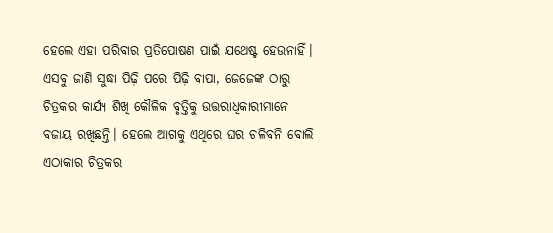ହେଲେ ଏହା ପରିବାର ପ୍ରତିପୋଷଣ ପାଇଁ ଯଥେଷ୍ଟ ହେଉନାହିଁ। ଏସବୁ ଜାଣି ସୁଦ୍ଧା ପିଢ଼ି ପରେ ପିଢ଼ି ବାପା, ଜେଜେଙ୍କ ଠାରୁ ଚିତ୍ରକର କାର୍ଯ୍ୟ ଶିଖି କୌଳିକ ବୃତ୍ତିକୁ ଉତ୍ତରାଧିକାରୀମାନେ ବଜାୟ ରଖିଛନ୍ତି। ହେଲେ ଆଗକୁ ଏଥିରେ ଘର ଚଳିବନି ବୋଲି ଏଠାକାର ଚିତ୍ରକର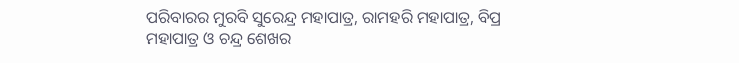ପରିବାରର ମୁରବି ସୁରେନ୍ଦ୍ର ମହାପାତ୍ର, ରାମହରି ମହାପାତ୍ର, ବିପ୍ର ମହାପାତ୍ର ଓ ଚନ୍ଦ୍ର ଶେଖର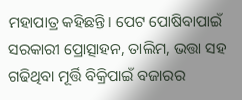ମହାପାତ୍ର କହିଛନ୍ତି। ପେଟ ପୋଷିବାପାଇଁ ସରକାରୀ ପ୍ରୋତ୍ସାହନ, ତାଲିମ, ଭତ୍ତା ସହ ଗଢିଥିବା ମୂର୍ତ୍ତି ବିକ୍ରିପାଇଁ ବଜାରର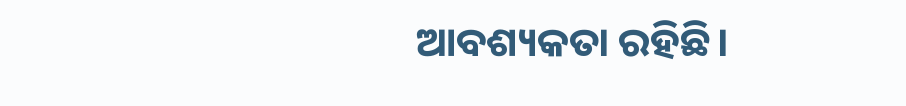ଆବଶ୍ୟକତା ରହିଛି।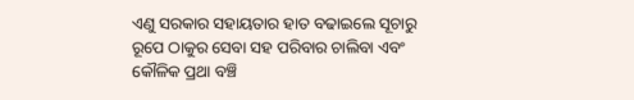ଏଣୁ ସରକାର ସହାୟତାର ହାତ ବଢାଇଲେ ସୂଚାରୁ ରୂପେ ଠାକୁର ସେବା ସହ ପରିବାର ଚାଲିବା ଏବଂ କୌଳିକ ପ୍ରଥା ବଞ୍ଚି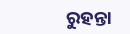ରୁହନ୍ତା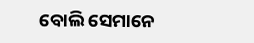ବୋଲି ସେମାନେ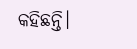କହିଛନ୍ତି।